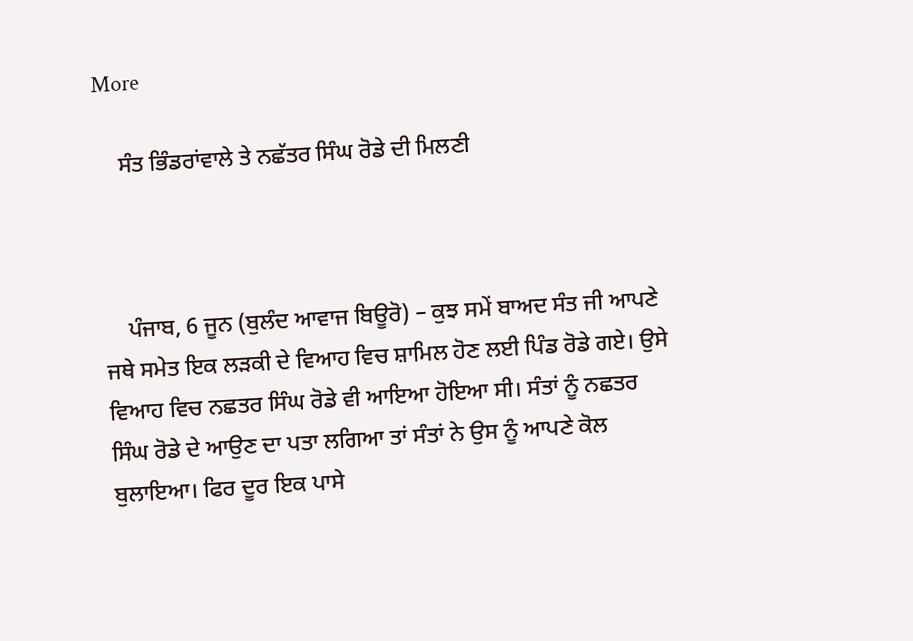More

    ਸੰਤ ਭਿੰਡਰਾਂਵਾਲੇ ਤੇ ਨਛੱਤਰ ਸਿੰਘ ਰੋਡੇ ਦੀ ਮਿਲਣੀ



    ਪੰਜਾਬ, 6 ਜੂਨ (ਬੁਲੰਦ ਆਵਾਜ ਬਿਊਰੋ) – ਕੁਝ ਸਮੇਂ ਬਾਅਦ ਸੰਤ ਜੀ ਆਪਣੇ ਜਥੇ ਸਮੇਤ ਇਕ ਲੜਕੀ ਦੇ ਵਿਆਹ ਵਿਚ ਸ਼ਾਮਿਲ ਹੋਣ ਲਈ ਪਿੰਡ ਰੋਡੇ ਗਏ। ਉਸੇ ਵਿਆਹ ਵਿਚ ਨਛਤਰ ਸਿੰਘ ਰੋਡੇ ਵੀ ਆਇਆ ਹੋਇਆ ਸੀ। ਸੰਤਾਂ ਨੂੰ ਨਛਤਰ ਸਿੰਘ ਰੋਡੇ ਦੇ ਆਉਣ ਦਾ ਪਤਾ ਲਗਿਆ ਤਾਂ ਸੰਤਾਂ ਨੇ ਉਸ ਨੂੰ ਆਪਣੇ ਕੋਲ ਬੁਲਾਇਆ। ਫਿਰ ਦੂਰ ਇਕ ਪਾਸੇ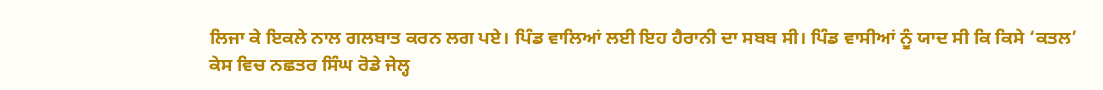ਲਿਜਾ ਕੇ ਇਕਲੇ ਨਾਲ ਗਲਬਾਤ ਕਰਨ ਲਗ ਪਏ। ਪਿੰਡ ਵਾਲਿਆਂ ਲਈ ਇਹ ਹੈਰਾਨੀ ਦਾ ਸਬਬ ਸੀ। ਪਿੰਡ ਵਾਸੀਆਂ ਨੂੰ ਯਾਦ ਸੀ ਕਿ ਕਿਸੇ ‘ਕਤਲ’ ਕੇਸ ਵਿਚ ਨਛਤਰ ਸਿੰਘ ਰੋਡੇ ਜੇਲ੍ਹ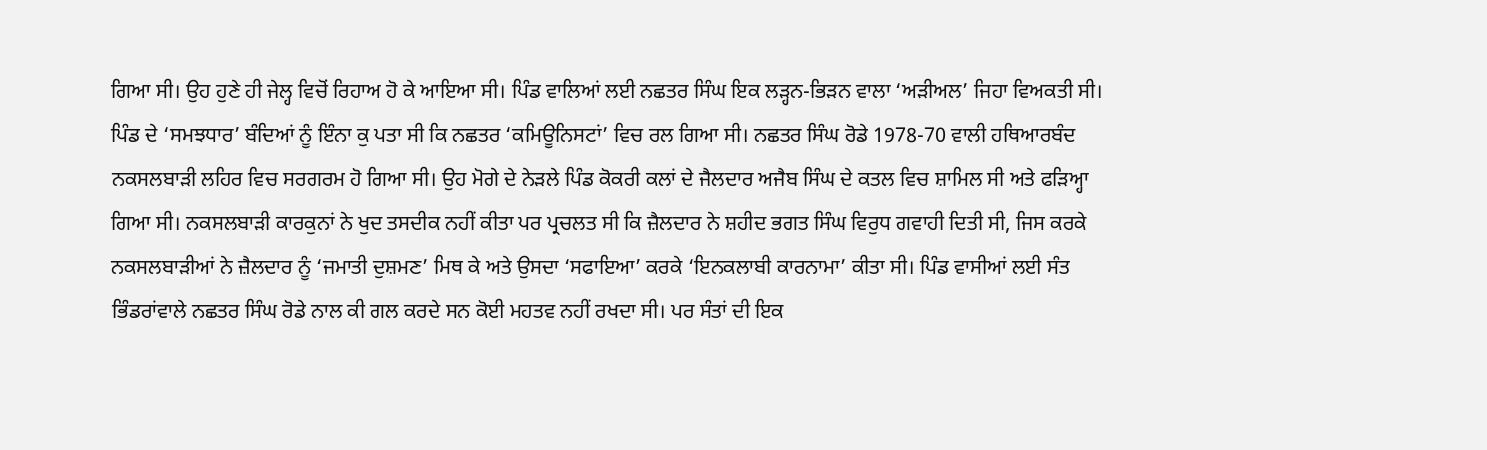ਗਿਆ ਸੀ। ਉਹ ਹੁਣੇ ਹੀ ਜੇਲ੍ਹ ਵਿਚੋਂ ਰਿਹਾਅ ਹੋ ਕੇ ਆਇਆ ਸੀ। ਪਿੰਡ ਵਾਲਿਆਂ ਲਈ ਨਛਤਰ ਸਿੰਘ ਇਕ ਲੜ੍ਹਨ-ਭਿੜਨ ਵਾਲਾ ‘ਅੜੀਅਲ’ ਜਿਹਾ ਵਿਅਕਤੀ ਸੀ। ਪਿੰਡ ਦੇ ‘ਸਮਝਧਾਰ’ ਬੰਦਿਆਂ ਨੂੰ ਇੰਨਾ ਕੁ ਪਤਾ ਸੀ ਕਿ ਨਛਤਰ ‘ਕਮਿਊਨਿਸਟਾਂ’ ਵਿਚ ਰਲ ਗਿਆ ਸੀ। ਨਛਤਰ ਸਿੰਘ ਰੋਡੇ 1978-70 ਵਾਲੀ ਹਥਿਆਰਬੰਦ ਨਕਸਲਬਾੜੀ ਲਹਿਰ ਵਿਚ ਸਰਗਰਮ ਹੋ ਗਿਆ ਸੀ। ਉਹ ਮੋਗੇ ਦੇ ਨੇੜਲੇ ਪਿੰਡ ਕੋਕਰੀ ਕਲਾਂ ਦੇ ਜੈਲਦਾਰ ਅਜੈਬ ਸਿੰਘ ਦੇ ਕਤਲ ਵਿਚ ਸ਼ਾਮਿਲ ਸੀ ਅਤੇ ਫੜਿਅ੍ਹਾ ਗਿਆ ਸੀ। ਨਕਸਲਬਾੜੀ ਕਾਰਕੁਨਾਂ ਨੇ ਖੁਦ ਤਸਦੀਕ ਨਹੀਂ ਕੀਤਾ ਪਰ ਪ੍ਰਚਲਤ ਸੀ ਕਿ ਜ਼ੈਲਦਾਰ ਨੇ ਸ਼ਹੀਦ ਭਗਤ ਸਿੰਘ ਵਿਰੁਧ ਗਵਾਹੀ ਦਿਤੀ ਸੀ, ਜਿਸ ਕਰਕੇ ਨਕਸਲਬਾੜੀਆਂ ਨੇ ਜ਼ੈਲਦਾਰ ਨੂੰ ‘ਜਮਾਤੀ ਦੁਸ਼ਮਣ’ ਮਿਥ ਕੇ ਅਤੇ ਉਸਦਾ ‘ਸਫਾਇਆ’ ਕਰਕੇ ‘ਇਨਕਲਾਬੀ ਕਾਰਨਾਮਾ’ ਕੀਤਾ ਸੀ। ਪਿੰਡ ਵਾਸੀਆਂ ਲਈ ਸੰਤ ਭਿੰਡਰਾਂਵਾਲੇ ਨਛਤਰ ਸਿੰਘ ਰੋਡੇ ਨਾਲ ਕੀ ਗਲ ਕਰਦੇ ਸਨ ਕੋਈ ਮਹਤਵ ਨਹੀਂ ਰਖਦਾ ਸੀ। ਪਰ ਸੰਤਾਂ ਦੀ ਇਕ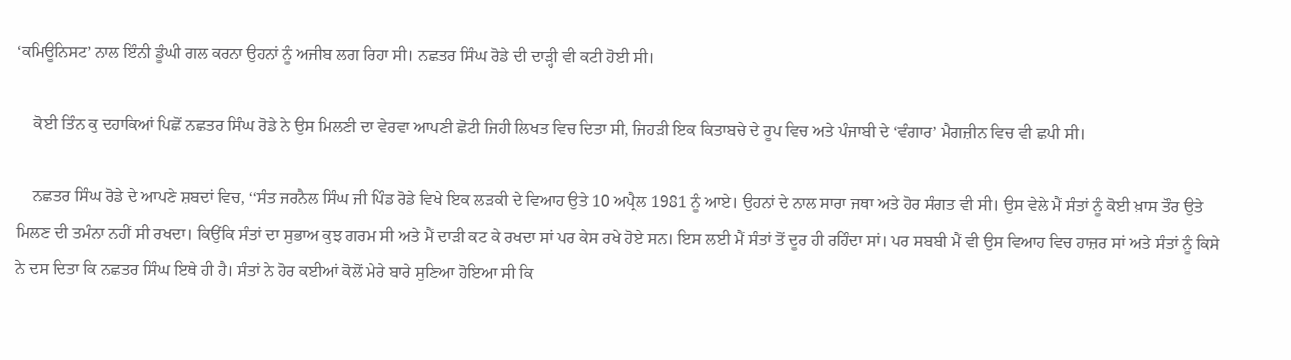‘ਕਮਿਊਨਿਸਟ’ ਨਾਲ ਇੰਨੀ ਡੂੰਘੀ ਗਲ ਕਰਨਾ ਉਹਨਾਂ ਨੂੰ ਅਜੀਬ ਲਗ ਰਿਹਾ ਸੀ। ਨਛਤਰ ਸਿੰਘ ਰੋਡੇ ਦੀ ਦਾੜ੍ਹੀ ਵੀ ਕਟੀ ਹੋਈ ਸੀ।

    ਕੋਈ ਤਿੰਨ ਕੁ ਦਹਾਕਿਆਂ ਪਿਛੋਂ ਨਛਤਰ ਸਿੰਘ ਰੋਡੇ ਨੇ ਉਸ ਮਿਲਣੀ ਦਾ ਵੇਰਵਾ ਆਪਣੀ ਛੋਟੀ ਜਿਹੀ ਲਿਖਤ ਵਿਚ ਦਿਤਾ ਸੀ, ਜਿਹੜੀ ਇਕ ਕਿਤਾਬਚੇ ਦੇ ਰੂਪ ਵਿਚ ਅਤੇ ਪੰਜਾਬੀ ਦੇ ‘ਵੰਗਾਰ’ ਮੈਗਜ਼ੀਨ ਵਿਚ ਵੀ ਛਪੀ ਸੀ।

    ਨਛਤਰ ਸਿੰਘ ਰੋਡੇ ਦੇ ਆਪਣੇ ਸ਼ਬਦਾਂ ਵਿਚ, ‘‘ਸੰਤ ਜਰਨੈਲ ਸਿੰਘ ਜੀ ਪਿੰਡ ਰੋਡੇ ਵਿਖੇ ਇਕ ਲੜਕੀ ਦੇ ਵਿਆਹ ਉਤੇ 10 ਅਪ੍ਰੈਲ 1981 ਨੂੰ ਆਏ। ਉਹਨਾਂ ਦੇ ਨਾਲ ਸਾਰਾ ਜਥਾ ਅਤੇ ਹੋਰ ਸੰਗਤ ਵੀ ਸੀ। ਉਸ ਵੇਲੇ ਮੈਂ ਸੰਤਾਂ ਨੂੰ ਕੋਈ ਖ਼ਾਸ ਤੌਰ ਉਤੇ ਮਿਲਣ ਦੀ ਤਮੰਨਾ ਨਹੀਂ ਸੀ ਰਖਦਾ। ਕਿਉਂਕਿ ਸੰਤਾਂ ਦਾ ਸੁਭਾਅ ਕੁਝ ਗਰਮ ਸੀ ਅਤੇ ਮੈਂ ਦਾੜੀ ਕਟ ਕੇ ਰਖਦਾ ਸਾਂ ਪਰ ਕੇਸ ਰਖੇ ਹੋਏ ਸਨ। ਇਸ ਲਈ ਮੈਂ ਸੰਤਾਂ ਤੋਂ ਦੂਰ ਹੀ ਰਹਿੰਦਾ ਸਾਂ। ਪਰ ਸਬਬੀ ਮੈਂ ਵੀ ਉਸ ਵਿਆਹ ਵਿਚ ਹਾਜ਼ਰ ਸਾਂ ਅਤੇ ਸੰਤਾਂ ਨੂੰ ਕਿਸੇ ਨੇ ਦਸ ਦਿਤਾ ਕਿ ਨਛਤਰ ਸਿੰਘ ਇਥੇ ਹੀ ਹੈ। ਸੰਤਾਂ ਨੇ ਹੋਰ ਕਈਆਂ ਕੋਲੋਂ ਮੇਰੇ ਬਾਰੇ ਸੁਣਿਆ ਹੋਇਆ ਸੀ ਕਿ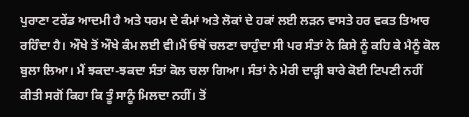ਪੁਰਾਣਾ ਟਰੇਂਡ ਆਦਮੀ ਹੈ ਅਤੇ ਧਰਮ ਦੇ ਕੰਮਾਂ ਅਤੇ ਲੋਕਾਂ ਦੇ ਹਕਾਂ ਲਈ ਲੜਨ ਵਾਸਤੇ ਹਰ ਵਕਤ ਤਿਆਰ ਰਹਿੰਦਾ ਹੈ। ਔਖੇ ਤੋਂ ਔਖੇ ਕੰਮ ਲਈ ਵੀ।ਮੈਂ ਓਥੋਂ ਚਲਣਾ ਚਾਹੁੰਦਾ ਸੀ ਪਰ ਸੰਤਾਂ ਨੇ ਕਿਸੇ ਨੂੰ ਕਹਿ ਕੇ ਮੈਨੂੰ ਕੋਲ ਬੁਲਾ ਲਿਆ। ਮੈਂ ਝਕਦਾ-ਝਕਦਾ ਸੰਤਾਂ ਕੋਲ ਚਲਾ ਗਿਆ। ਸੰਤਾਂ ਨੇ ਮੇਰੀ ਦਾੜ੍ਹੀ ਬਾਰੇ ਕੋਈ ਟਿਪਣੀ ਨਹੀਂ ਕੀਤੀ ਸਗੋਂ ਕਿਹਾ ਕਿ ਤੂੰ ਸਾਨੂੰ ਮਿਲਦਾ ਨਹੀਂ। ਤੋਂ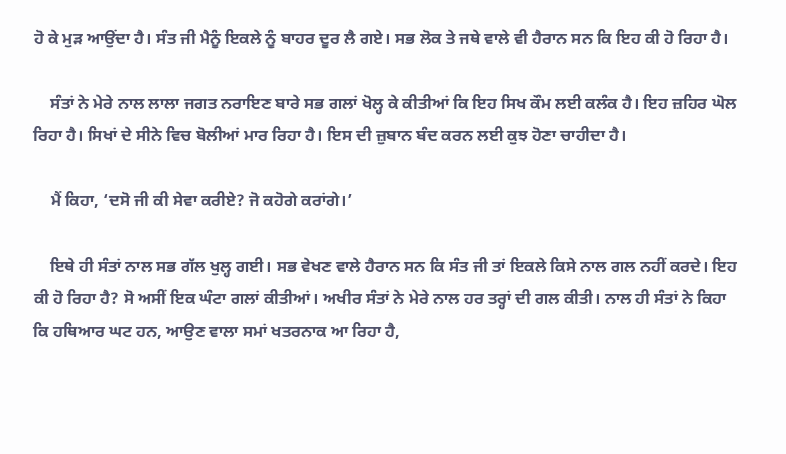ਹੋ ਕੇ ਮੁੜ ਆਉਂਦਾ ਹੈ। ਸੰਤ ਜੀ ਮੈਨੂੰ ਇਕਲੇ ਨੂੰ ਬਾਹਰ ਦੂਰ ਲੈ ਗਏ। ਸਭ ਲੋਕ ਤੇ ਜਥੇ ਵਾਲੇ ਵੀ ਹੈਰਾਨ ਸਨ ਕਿ ਇਹ ਕੀ ਹੋ ਰਿਹਾ ਹੈ।

    ਸੰਤਾਂ ਨੇ ਮੇਰੇ ਨਾਲ ਲਾਲਾ ਜਗਤ ਨਰਾਇਣ ਬਾਰੇ ਸਭ ਗਲਾਂ ਖੋਲ੍ਹ ਕੇ ਕੀਤੀਆਂ ਕਿ ਇਹ ਸਿਖ ਕੌਮ ਲਈ ਕਲੰਕ ਹੈ। ਇਹ ਜ਼ਹਿਰ ਘੋਲ ਰਿਹਾ ਹੈ। ਸਿਖਾਂ ਦੇ ਸੀਨੇ ਵਿਚ ਬੋਲੀਆਂ ਮਾਰ ਰਿਹਾ ਹੈ। ਇਸ ਦੀ ਜ਼ੁਬਾਨ ਬੰਦ ਕਰਨ ਲਈ ਕੁਝ ਹੋਣਾ ਚਾਹੀਦਾ ਹੈ।

    ਮੈਂ ਕਿਹਾ, ‘ਦਸੋ ਜੀ ਕੀ ਸੇਵਾ ਕਰੀਏ? ਜੋ ਕਹੋਗੇ ਕਰਾਂਗੇ।’

    ਇਥੇ ਹੀ ਸੰਤਾਂ ਨਾਲ ਸਭ ਗੱਲ ਖੁਲ੍ਹ ਗਈ। ਸਭ ਵੇਖਣ ਵਾਲੇ ਹੈਰਾਨ ਸਨ ਕਿ ਸੰਤ ਜੀ ਤਾਂ ਇਕਲੇ ਕਿਸੇ ਨਾਲ ਗਲ ਨਹੀਂ ਕਰਦੇ। ਇਹ ਕੀ ਹੋ ਰਿਹਾ ਹੈ? ਸੋ ਅਸੀਂ ਇਕ ਘੰਟਾ ਗਲਾਂ ਕੀਤੀਆਂ। ਅਖੀਰ ਸੰਤਾਂ ਨੇ ਮੇਰੇ ਨਾਲ ਹਰ ਤਰ੍ਹਾਂ ਦੀ ਗਲ ਕੀਤੀ। ਨਾਲ ਹੀ ਸੰਤਾਂ ਨੇ ਕਿਹਾ ਕਿ ਹਥਿਆਰ ਘਟ ਹਨ, ਆਉਣ ਵਾਲਾ ਸਮਾਂ ਖਤਰਨਾਕ ਆ ਰਿਹਾ ਹੈ,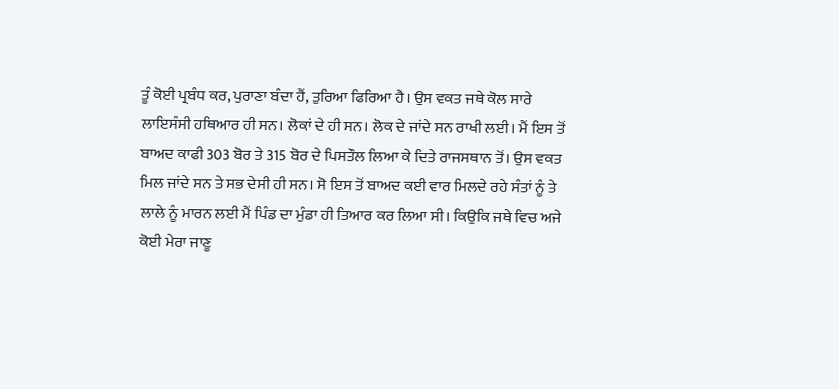ਤੂੰ ਕੋਈ ਪ੍ਰਬੰਧ ਕਰ, ਪੁਰਾਣਾ ਬੰਦਾ ਹੈਂ, ਤੁਰਿਆ ਫਿਰਿਆ ਹੈ। ਉਸ ਵਕਤ ਜਥੇ ਕੋਲ ਸਾਰੇ ਲਾਇਸੰਸੀ ਹਥਿਆਰ ਹੀ ਸਨ। ਲੋਕਾਂ ਦੇ ਹੀ ਸਨ। ਲੋਕ ਦੇ ਜਾਂਦੇ ਸਨ ਰਾਖੀ ਲਈ। ਮੈਂ ਇਸ ਤੋਂ ਬਾਅਦ ਕਾਫੀ 303 ਬੋਰ ਤੇ 315 ਬੋਰ ਦੇ ਪਿਸਤੌਲ ਲਿਆ ਕੇ ਦਿਤੇ ਰਾਜਸਥਾਨ ਤੋਂ। ਉਸ ਵਕਤ ਮਿਲ ਜਾਂਦੇ ਸਨ ਤੇ ਸਭ ਦੇਸੀ ਹੀ ਸਨ। ਸੋ ਇਸ ਤੋਂ ਬਾਅਦ ਕਈ ਵਾਰ ਮਿਲਦੇ ਰਹੇ ਸੰਤਾਂ ਨੂੰ ਤੇ ਲਾਲੇ ਨੂੰ ਮਾਰਨ ਲਈ ਮੈਂ ਪਿੰਡ ਦਾ ਮੁੰਡਾ ਹੀ ਤਿਆਰ ਕਰ ਲਿਆ ਸੀ। ਕਿਉਕਿ ਜਥੇ ਵਿਚ ਅਜੇ ਕੋਈ ਮੇਰਾ ਜਾਣੂ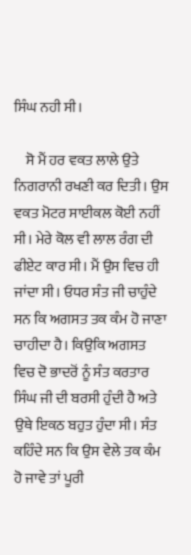ਸਿੰਘ ਨਹੀ ਸੀ।

    ਸੋ ਮੈਂ ਹਰ ਵਕਤ ਲਾਲੇ ਉਤੇ ਨਿਗਰਾਨੀ ਰਖਣੀ ਕਰ ਦਿਤੀ। ਉਸ ਵਕਤ ਮੋਟਰ ਸਾਈਕਲ ਕੋਈ ਨਹੀਂ ਸੀ। ਮੇਰੇ ਕੋਲ ਵੀ ਲਾਲ ਰੰਗ ਦੀ ਫੀਏਟ ਕਾਰ ਸੀ। ਮੈਂ ਉਸ ਵਿਚ ਹੀ ਜਾਂਦਾ ਸੀ। ਓਧਰ ਸੰਤ ਜੀ ਚਾਹੁੰਦੇ ਸਨ ਕਿ ਅਗਸਤ ਤਕ ਕੰਮ ਹੋ ਜਾਣਾ ਚਾਹੀਦਾ ਹੈ। ਕਿਉਕਿ ਅਗਸਤ ਵਿਚ ਦੋ ਭਾਦਰੋਂ ਨੂੰ ਸੰਤ ਕਰਤਾਰ ਸਿੰਘ ਜੀ ਦੀ ਬਰਸੀ ਹੁੰਦੀ ਹੈ ਅਤੇ ਉਥੇ ਇਕਠ ਬਹੁਤ ਹੁੰਦਾ ਸੀ। ਸੰਤ ਕਹਿੰਦੇ ਸਨ ਕਿ ਉਸ ਵੇਲੇ ਤਕ ਕੰਮ ਹੋ ਜਾਵੇ ਤਾਂ ਪੂਰੀ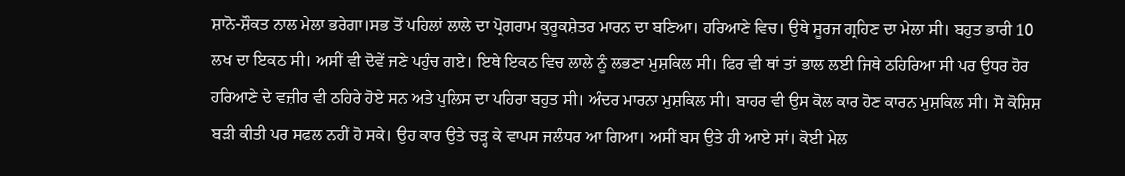ਸ਼ਾਨੋ-ਸ਼ੌਕਤ ਨਾਲ ਮੇਲਾ ਭਰੇਗਾ।ਸਭ ਤੋਂ ਪਹਿਲਾਂ ਲਾਲੇ ਦਾ ਪ੍ਰੋਗਰਾਮ ਕੁਰੂਕਸ਼ੇਤਰ ਮਾਰਨ ਦਾ ਬਣਿਆ। ਹਰਿਆਣੇ ਵਿਚ। ਉਥੇ ਸੂਰਜ ਗ੍ਰਹਿਣ ਦਾ ਮੇਲਾ ਸੀ। ਬਹੁਤ ਭਾਰੀ 10 ਲਖ ਦਾ ਇਕਠ ਸੀ। ਅਸੀਂ ਵੀ ਦੋਵੇਂ ਜਣੇ ਪਹੁੰਚ ਗਏ। ਇਥੇ ਇਕਠ ਵਿਚ ਲਾਲੇ ਨੂੰ ਲਭਣਾ ਮੁਸ਼ਕਿਲ ਸੀ। ਫਿਰ ਵੀ ਥਾਂ ਤਾਂ ਭਾਲ ਲਈ ਜਿਥੇ ਠਹਿਰਿਆ ਸੀ ਪਰ ਉਧਰ ਹੋਰ ਹਰਿਆਣੇ ਦੇ ਵਜ਼ੀਰ ਵੀ ਠਹਿਰੇ ਹੋਏ ਸਨ ਅਤੇ ਪੁਲਿਸ ਦਾ ਪਹਿਰਾ ਬਹੁਤ ਸੀ। ਅੰਦਰ ਮਾਰਨਾ ਮੁਸ਼ਕਿਲ ਸੀ। ਬਾਹਰ ਵੀ ਉਸ ਕੋਲ ਕਾਰ ਹੋਣ ਕਾਰਨ ਮੁਸ਼ਕਿਲ ਸੀ। ਸੋ ਕੋਸ਼ਿਸ਼ ਬੜੀ ਕੀਤੀ ਪਰ ਸਫਲ ਨਹੀਂ ਹੋ ਸਕੇ। ਉਹ ਕਾਰ ਉਤੇ ਚੜ੍ਹ ਕੇ ਵਾਪਸ ਜਲੰਧਰ ਆ ਗਿਆ। ਅਸੀਂ ਬਸ ਉਤੇ ਹੀ ਆਏ ਸਾਂ। ਕੋਈ ਮੇਲ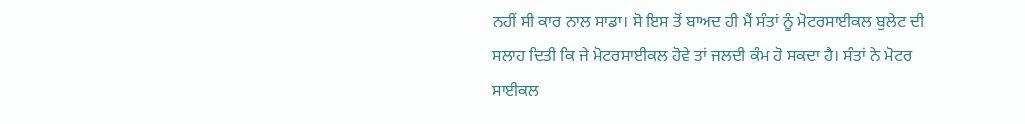ਨਹੀਂ ਸੀ ਕਾਰ ਨਾਲ ਸਾਡਾ। ਸੋ ਇਸ ਤੋਂ ਬਾਅਦ ਹੀ ਮੈਂ ਸੰਤਾਂ ਨੂੰ ਮੋਟਰਸਾਈਕਲ ਬੁਲੇਟ ਦੀ ਸਲਾਹ ਦਿਤੀ ਕਿ ਜੇ ਮੋਟਰਸਾਈਕਲ ਹੋਵੇ ਤਾਂ ਜਲਦੀ ਕੰਮ ਹੋ ਸਕਦਾ ਹੈ। ਸੰਤਾਂ ਨੇ ਮੋਟਰ ਸਾਈਕਲ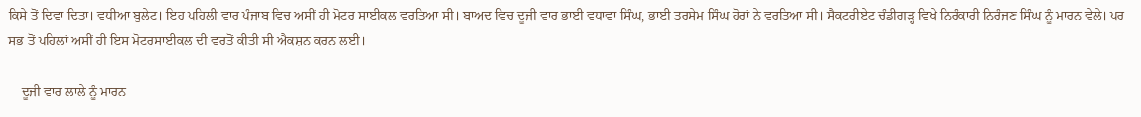ਕਿਸੇ ਤੋਂ ਦਿਵਾ ਦਿਤਾ। ਵਧੀਆ ਬੁਲੇਟ। ਇਹ ਪਹਿਲੀ ਵਾਰ ਪੰਜਾਬ ਵਿਚ ਅਸੀਂ ਹੀ ਮੋਟਰ ਸਾਈਕਲ ਵਰਤਿਆ ਸੀ। ਬਾਅਦ ਵਿਚ ਦੂਜੀ ਵਾਰ ਭਾਈ ਵਧਾਵਾ ਸਿੰਘ, ਭਾਈ ਤਰਸੇਮ ਸਿੰਘ ਹੋਰਾਂ ਨੇ ਵਰਤਿਆ ਸੀ। ਸੈਕਟਰੀਏਟ ਚੰਡੀਗੜ੍ਹ ਵਿਖੇ ਨਿਰੰਕਾਰੀ ਨਿਰੰਜਣ ਸਿੰਘ ਨੂੰ ਮਾਰਨ ਵੇਲੇ। ਪਰ ਸਭ ਤੋਂ ਪਹਿਲਾਂ ਅਸੀਂ ਹੀ ਇਸ ਮੋਟਰਸਾਈਕਲ ਦੀ ਵਰਤੋਂ ਕੀਤੀ ਸੀ ਐਕਸ਼ਨ ਕਰਨ ਲਈ।

    ਦੂਜੀ ਵਾਰ ਲਾਲੇ ਨੂੰ ਮਾਰਨ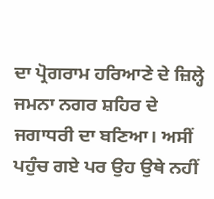ਦਾ ਪ੍ਰੋਗਰਾਮ ਹਰਿਆਣੇ ਦੇ ਜ਼ਿਲ੍ਹੇ ਜਮਨਾ ਨਗਰ ਸ਼ਹਿਰ ਦੇ ਜਗਾਧਰੀ ਦਾ ਬਣਿਆ। ਅਸੀਂ ਪਹੁੰਚ ਗਏ ਪਰ ਉਹ ਉਥੇ ਨਹੀਂ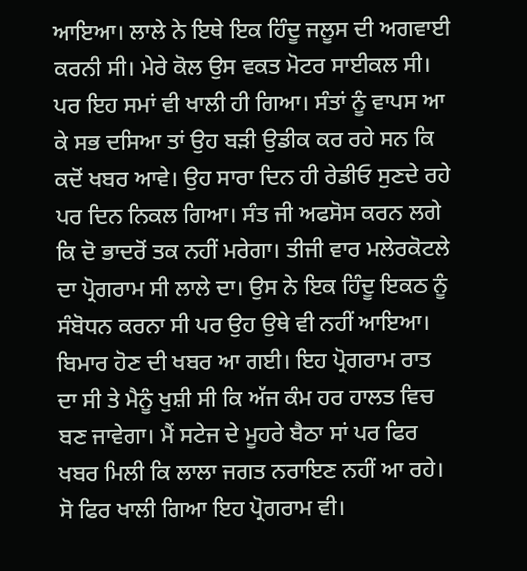ਆਇਆ। ਲਾਲੇ ਨੇ ਇਥੇ ਇਕ ਹਿੰਦੂ ਜਲੂਸ ਦੀ ਅਗਵਾਈ ਕਰਨੀ ਸੀ। ਮੇਰੇ ਕੋਲ ਉਸ ਵਕਤ ਮੋਟਰ ਸਾਈਕਲ ਸੀ। ਪਰ ਇਹ ਸਮਾਂ ਵੀ ਖਾਲੀ ਹੀ ਗਿਆ। ਸੰਤਾਂ ਨੂੰ ਵਾਪਸ ਆ ਕੇ ਸਭ ਦਸਿਆ ਤਾਂ ਉਹ ਬੜੀ ਉਡੀਕ ਕਰ ਰਹੇ ਸਨ ਕਿ ਕਦੋਂ ਖਬਰ ਆਵੇ। ਉਹ ਸਾਰਾ ਦਿਨ ਹੀ ਰੇਡੀਓ ਸੁਣਦੇ ਰਹੇ ਪਰ ਦਿਨ ਨਿਕਲ ਗਿਆ। ਸੰਤ ਜੀ ਅਫਸੋਸ ਕਰਨ ਲਗੇ ਕਿ ਦੋ ਭਾਦਰੋਂ ਤਕ ਨਹੀਂ ਮਰੇਗਾ। ਤੀਜੀ ਵਾਰ ਮਲੇਰਕੋਟਲੇ ਦਾ ਪ੍ਰੋਗਰਾਮ ਸੀ ਲਾਲੇ ਦਾ। ਉਸ ਨੇ ਇਕ ਹਿੰਦੂ ਇਕਠ ਨੂੰ ਸੰਬੋਧਨ ਕਰਨਾ ਸੀ ਪਰ ਉਹ ਉਥੇ ਵੀ ਨਹੀਂ ਆਇਆ। ਬਿਮਾਰ ਹੋਣ ਦੀ ਖਬਰ ਆ ਗਈ। ਇਹ ਪ੍ਰੋਗਰਾਮ ਰਾਤ ਦਾ ਸੀ ਤੇ ਮੈਨੂੰ ਖੁਸ਼ੀ ਸੀ ਕਿ ਅੱਜ ਕੰਮ ਹਰ ਹਾਲਤ ਵਿਚ ਬਣ ਜਾਵੇਗਾ। ਮੈਂ ਸਟੇਜ ਦੇ ਮੂਹਰੇ ਬੈਠਾ ਸਾਂ ਪਰ ਫਿਰ ਖਬਰ ਮਿਲੀ ਕਿ ਲਾਲਾ ਜਗਤ ਨਰਾਇਣ ਨਹੀਂ ਆ ਰਹੇ। ਸੋ ਫਿਰ ਖਾਲੀ ਗਿਆ ਇਹ ਪ੍ਰੋਗਰਾਮ ਵੀ।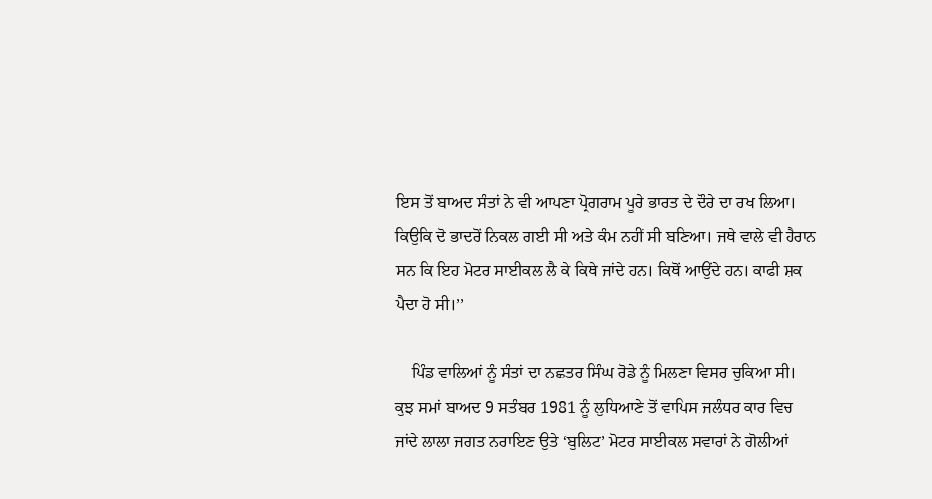ਇਸ ਤੋਂ ਬਾਅਦ ਸੰਤਾਂ ਨੇ ਵੀ ਆਪਣਾ ਪ੍ਰੋਗਰਾਮ ਪੂਰੇ ਭਾਰਤ ਦੇ ਦੌਰੇ ਦਾ ਰਖ ਲਿਆ। ਕਿਉਕਿ ਦੋ ਭਾਦਰੋਂ ਨਿਕਲ ਗਈ ਸੀ ਅਤੇ ਕੰਮ ਨਹੀਂ ਸੀ ਬਣਿਆ। ਜਥੇ ਵਾਲੇ ਵੀ ਹੈਰਾਨ ਸਨ ਕਿ ਇਹ ਮੋਟਰ ਸਾਈਕਲ ਲੈ ਕੇ ਕਿਥੇ ਜਾਂਦੇ ਹਨ। ਕਿਥੋਂ ਆਉਂਦੇ ਹਨ। ਕਾਫੀ ਸ਼ਕ ਪੈਦਾ ਹੋ ਸੀ।’’

    ਪਿੰਡ ਵਾਲਿਆਂ ਨੂੰ ਸੰਤਾਂ ਦਾ ਨਛਤਰ ਸਿੰਘ ਰੋਡੇ ਨੂੰ ਮਿਲਣਾ ਵਿਸਰ ਚੁਕਿਆ ਸੀ। ਕੁਝ ਸਮਾਂ ਬਾਅਦ 9 ਸਤੰਬਰ 1981 ਨੂੰ ਲੁਧਿਆਣੇ ਤੋਂ ਵਾਪਿਸ ਜਲੰਧਰ ਕਾਰ ਵਿਚ ਜਾਂਦੇ ਲਾਲਾ ਜਗਤ ਨਰਾਇਣ ਉਤੇ ‘ਬੁਲਿਟ’ ਮੋਟਰ ਸਾਈਕਲ ਸਵਾਰਾਂ ਨੇ ਗੋਲੀਆਂ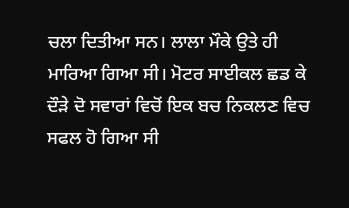ਚਲਾ ਦਿਤੀਆ ਸਨ। ਲਾਲਾ ਮੌਕੇ ਉਤੇ ਹੀ ਮਾਰਿਆ ਗਿਆ ਸੀ। ਮੋਟਰ ਸਾਈਕਲ ਛਡ ਕੇ ਦੌੜੇ ਦੋ ਸਵਾਰਾਂ ਵਿਚੋਂ ਇਕ ਬਚ ਨਿਕਲਣ ਵਿਚ ਸਫਲ ਹੋ ਗਿਆ ਸੀ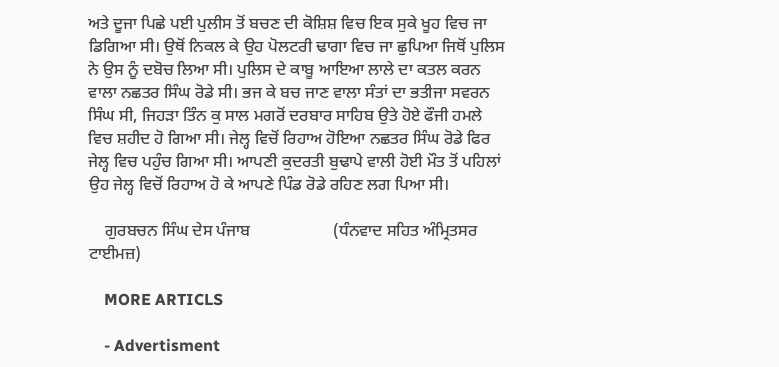ਅਤੇ ਦੂਜਾ ਪਿਛੇ ਪਈ ਪੁਲੀਸ ਤੋਂ ਬਚਣ ਦੀ ਕੋਸ਼ਿਸ਼ ਵਿਚ ਇਕ ਸੁਕੇ ਖੂਹ ਵਿਚ ਜਾ ਡਿਗਿਆ ਸੀ। ਉਥੋਂ ਨਿਕਲ ਕੇ ਉਹ ਪੋਲਟਰੀ ਢਾਗਾ ਵਿਚ ਜਾ ਛੁਪਿਆ ਜਿਥੋਂ ਪੁਲਿਸ ਨੇ ਉਸ ਨੂੰ ਦਬੋਚ ਲਿਆ ਸੀ। ਪੁਲਿਸ ਦੇ ਕਾਬੂ ਆਇਆ ਲਾਲੇ ਦਾ ਕਤਲ ਕਰਨ ਵਾਲਾ ਨਛਤਰ ਸਿੰਘ ਰੋਡੇ ਸੀ। ਭਜ ਕੇ ਬਚ ਜਾਣ ਵਾਲਾ ਸੰਤਾਂ ਦਾ ਭਤੀਜਾ ਸਵਰਨ ਸਿੰਘ ਸੀ, ਜਿਹੜਾ ਤਿੰਨ ਕੁ ਸਾਲ ਮਗਰੋਂ ਦਰਬਾਰ ਸਾਹਿਬ ਉਤੇ ਹੋਏ ਫੌਜੀ ਹਮਲੇ ਵਿਚ ਸ਼ਹੀਦ ਹੋ ਗਿਆ ਸੀ। ਜੇਲ੍ਹ ਵਿਚੋਂ ਰਿਹਾਅ ਹੋਇਆ ਨਛਤਰ ਸਿੰਘ ਰੋਡੇ ਫਿਰ ਜੇਲ੍ਹ ਵਿਚ ਪਹੁੰਚ ਗਿਆ ਸੀ। ਆਪਣੀ ਕੁਦਰਤੀ ਬੁਢਾਪੇ ਵਾਲੀ ਹੋਈ ਮੌਤ ਤੋਂ ਪਹਿਲਾਂ ਉਹ ਜੇਲ੍ਹ ਵਿਚੋਂ ਰਿਹਾਅ ਹੋ ਕੇ ਆਪਣੇ ਪਿੰਡ ਰੋਡੇ ਰਹਿਣ ਲਗ ਪਿਆ ਸੀ।

    ਗੁਰਬਚਨ ਸਿੰਘ ਦੇਸ ਪੰਜਾਬ                    (ਧੰਨਵਾਦ ਸਹਿਤ ਅੰਮ੍ਰਿਤਸਰ ਟਾਈਮਜ਼)

    MORE ARTICLS

    - Advertisment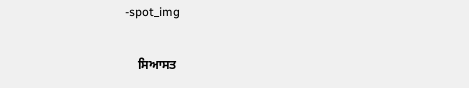-spot_img

    ਸਿਆਸਤ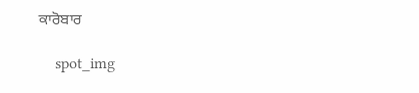ਕਾਰੋਬਾਰ

    spot_img